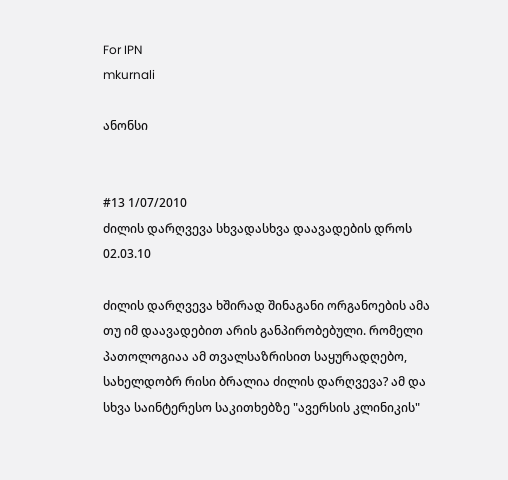For IPN
mkurnali

ანონსი


#13 1/07/2010
ძილის დარღვევა სხვადასხვა დაავადების დროს 02.03.10

ძილის დარღვევა ხშირად შინაგანი ორგანოების ამა თუ იმ დაავადებით არის განპირობებული. რომელი პათოლოგიაა ამ თვალსაზრისით საყურადღებო, სახელდობრ რისი ბრალია ძილის დარღვევა? ამ და სხვა საინტერესო საკითხებზე "ავერსის კლინიკის"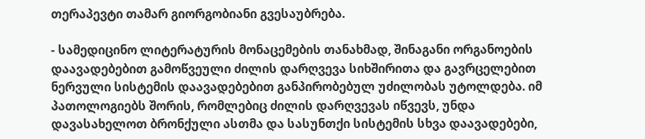თერაპევტი თამარ გიორგობიანი გვესაუბრება.

- სამედიცინო ლიტერატურის მონაცემების თანახმად, შინაგანი ორგანოების დაავადებებით გამოწვეული ძილის დარღვევა სიხშირითა და გავრცელებით ნერვული სისტემის დაავადებებით განპირობებულ უძილობას უტოლდება. იმ პათოლოგიებს შორის, რომლებიც ძილის დარღვევას იწვევს, უნდა დავასახელოთ ბრონქული ასთმა და სასუნთქი სისტემის სხვა დაავადებები,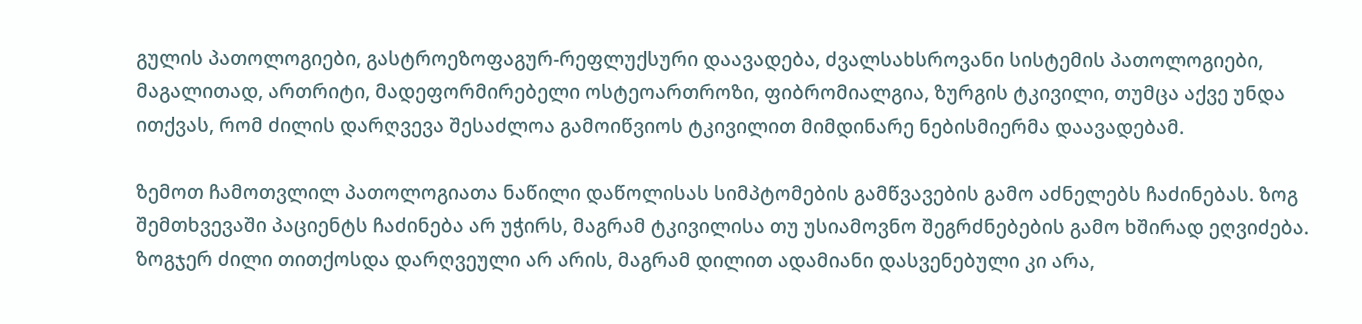გულის პათოლოგიები, გასტროეზოფაგურ-რეფლუქსური დაავადება, ძვალსახსროვანი სისტემის პათოლოგიები, მაგალითად, ართრიტი, მადეფორმირებელი ოსტეოართროზი, ფიბრომიალგია, ზურგის ტკივილი, თუმცა აქვე უნდა ითქვას, რომ ძილის დარღვევა შესაძლოა გამოიწვიოს ტკივილით მიმდინარე ნებისმიერმა დაავადებამ.

ზემოთ ჩამოთვლილ პათოლოგიათა ნაწილი დაწოლისას სიმპტომების გამწვავების გამო აძნელებს ჩაძინებას. ზოგ შემთხვევაში პაციენტს ჩაძინება არ უჭირს, მაგრამ ტკივილისა თუ უსიამოვნო შეგრძნებების გამო ხშირად ეღვიძება. ზოგჯერ ძილი თითქოსდა დარღვეული არ არის, მაგრამ დილით ადამიანი დასვენებული კი არა,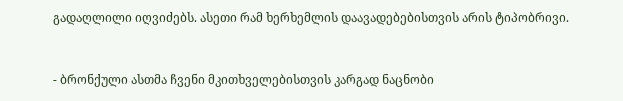გადაღლილი იღვიძებს. ასეთი რამ ხერხემლის დაავადებებისთვის არის ტიპობრივი.


- ბრონქული ასთმა ჩვენი მკითხველებისთვის კარგად ნაცნობი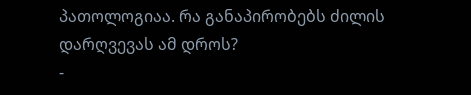პათოლოგიაა. რა განაპირობებს ძილის დარღვევას ამ დროს?
-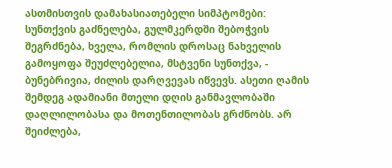ასთმისთვის დამახასიათებელი სიმპტომები: სუნთქვის გაძნელება, გულმკერდში შებოჭვის შეგრძნება, ხველა, რომლის დროსაც ნახველის გამოყოფა შეუძლებელია, მსტვენი სუნთქვა, -  ბუნებრივია, ძილის დარღვევას იწვევს. ასეთი ღამის შემდეგ ადამიანი მთელი დღის განმავლობაში დაღლილობასა და მოთენთილობას გრძნობს. არ შეიძლება,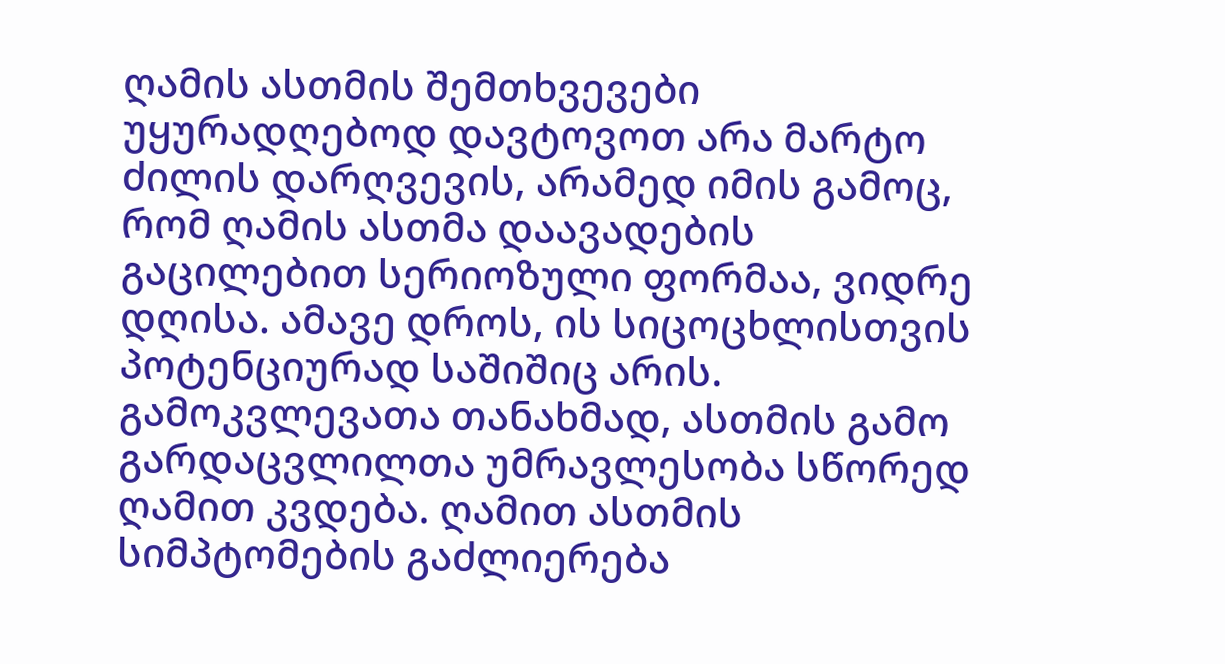ღამის ასთმის შემთხვევები უყურადღებოდ დავტოვოთ არა მარტო ძილის დარღვევის, არამედ იმის გამოც, რომ ღამის ასთმა დაავადების გაცილებით სერიოზული ფორმაა, ვიდრე დღისა. ამავე დროს, ის სიცოცხლისთვის პოტენციურად საშიშიც არის. გამოკვლევათა თანახმად, ასთმის გამო გარდაცვლილთა უმრავლესობა სწორედ ღამით კვდება. ღამით ასთმის სიმპტომების გაძლიერება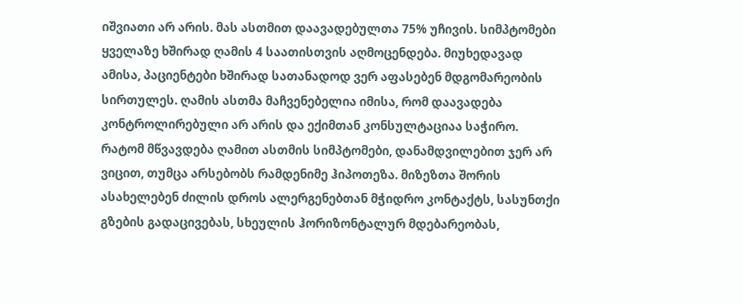იშვიათი არ არის. მას ასთმით დაავადებულთა 75% უჩივის. სიმპტომები ყველაზე ხშირად ღამის 4 საათისთვის აღმოცენდება. მიუხედავად ამისა, პაციენტები ხშირად სათანადოდ ვერ აფასებენ მდგომარეობის სირთულეს. ღამის ასთმა მაჩვენებელია იმისა, რომ დაავადება კონტროლირებული არ არის და ექიმთან კონსულტაციაა საჭირო. რატომ მწვავდება ღამით ასთმის სიმპტომები, დანამდვილებით ჯერ არ ვიცით, თუმცა არსებობს რამდენიმე ჰიპოთეზა. მიზეზთა შორის ასახელებენ ძილის დროს ალერგენებთან მჭიდრო კონტაქტს, სასუნთქი გზების გადაცივებას, სხეულის ჰორიზონტალურ მდებარეობას,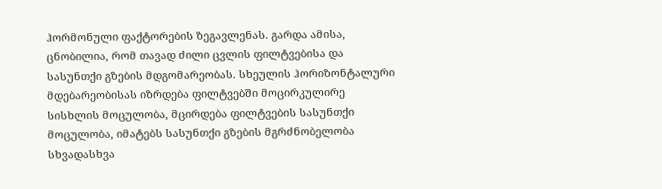ჰორმონული ფაქტორების ზეგავლენას. გარდა ამისა, ცნობილია, რომ თავად ძილი ცვლის ფილტვებისა და სასუნთქი გზების მდგომარეობას. სხეულის ჰორიზონტალური მდებარეობისას იზრდება ფილტვებში მოცირკულირე სისხლის მოცულობა, მცირდება ფილტვების სასუნთქი მოცულობა, იმატებს სასუნთქი გზების მგრძნობელობა სხვადასხვა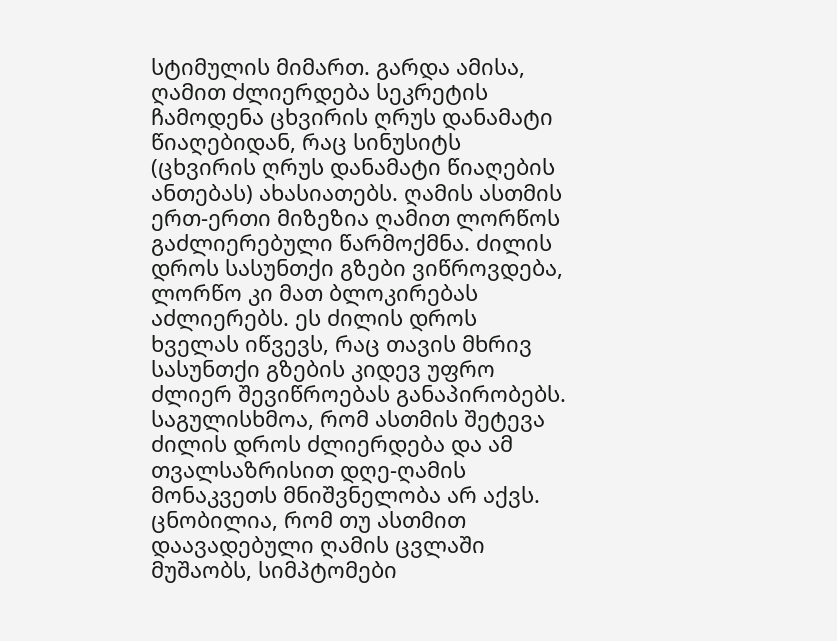სტიმულის მიმართ. გარდა ამისა, ღამით ძლიერდება სეკრეტის ჩამოდენა ცხვირის ღრუს დანამატი წიაღებიდან, რაც სინუსიტს (ცხვირის ღრუს დანამატი წიაღების ანთებას) ახასიათებს. ღამის ასთმის ერთ-ერთი მიზეზია ღამით ლორწოს გაძლიერებული წარმოქმნა. ძილის დროს სასუნთქი გზები ვიწროვდება, ლორწო კი მათ ბლოკირებას აძლიერებს. ეს ძილის დროს ხველას იწვევს, რაც თავის მხრივ სასუნთქი გზების კიდევ უფრო ძლიერ შევიწროებას განაპირობებს. საგულისხმოა, რომ ასთმის შეტევა ძილის დროს ძლიერდება და ამ თვალსაზრისით დღე-ღამის მონაკვეთს მნიშვნელობა არ აქვს. ცნობილია, რომ თუ ასთმით დაავადებული ღამის ცვლაში მუშაობს, სიმპტომები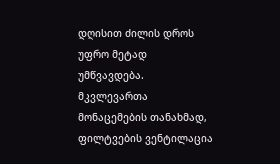დღისით ძილის დროს უფრო მეტად უმწვავდება. მკვლევართა მონაცემების თანახმად, ფილტვების ვენტილაცია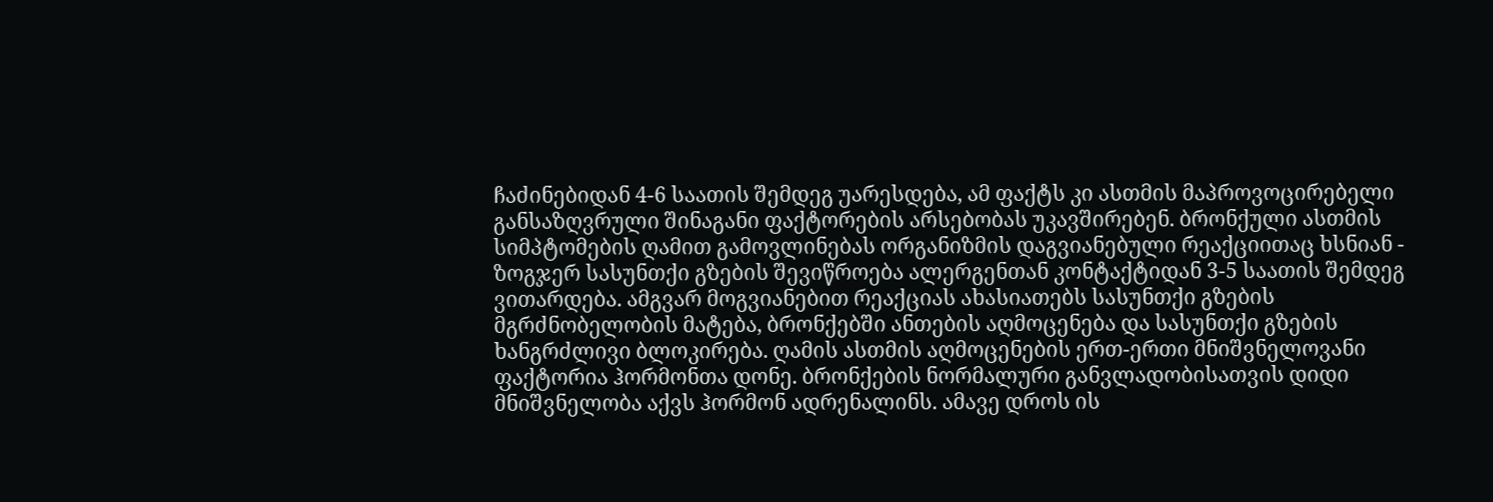ჩაძინებიდან 4-6 საათის შემდეგ უარესდება, ამ ფაქტს კი ასთმის მაპროვოცირებელი განსაზღვრული შინაგანი ფაქტორების არსებობას უკავშირებენ. ბრონქული ასთმის სიმპტომების ღამით გამოვლინებას ორგანიზმის დაგვიანებული რეაქციითაც ხსნიან - ზოგჯერ სასუნთქი გზების შევიწროება ალერგენთან კონტაქტიდან 3-5 საათის შემდეგ ვითარდება. ამგვარ მოგვიანებით რეაქციას ახასიათებს სასუნთქი გზების მგრძნობელობის მატება, ბრონქებში ანთების აღმოცენება და სასუნთქი გზების ხანგრძლივი ბლოკირება. ღამის ასთმის აღმოცენების ერთ-ერთი მნიშვნელოვანი ფაქტორია ჰორმონთა დონე. ბრონქების ნორმალური განვლადობისათვის დიდი მნიშვნელობა აქვს ჰორმონ ადრენალინს. ამავე დროს ის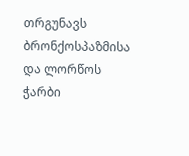თრგუნავს ბრონქოსპაზმისა და ლორწოს ჭარბი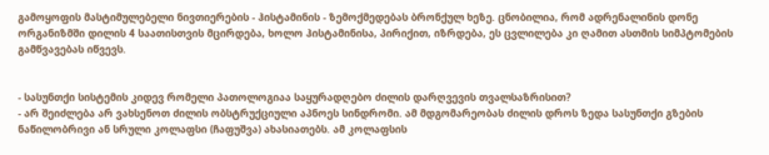გამოყოფის მასტიმულებელი ნივთიერების - ჰისტამინის - ზემოქმედებას ბრონქულ ხეზე. ცნობილია, რომ ადრენალინის დონე ორგანიზმში დილის 4 საათისთვის მცირდება, ხოლო ჰისტამინისა, პირიქით, იზრდება, ეს ცვლილება კი ღამით ასთმის სიმპტომების გამწვავებას იწვევს.


- სასუნთქი სისტემის კიდევ რომელი პათოლოგიაა საყურადღებო ძილის დარღვევის თვალსაზრისით?
- არ შეიძლება არ ვახსენოთ ძილის ობსტრუქციული აპნოეს სინდრომი. ამ მდგომარეობას ძილის დროს ზედა სასუნთქი გზების ნაწილობრივი ან სრული კოლაფსი (ჩაფუშვა) ახასიათებს. ამ კოლაფსის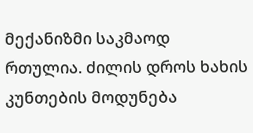მექანიზმი საკმაოდ რთულია. ძილის დროს ხახის კუნთების მოდუნება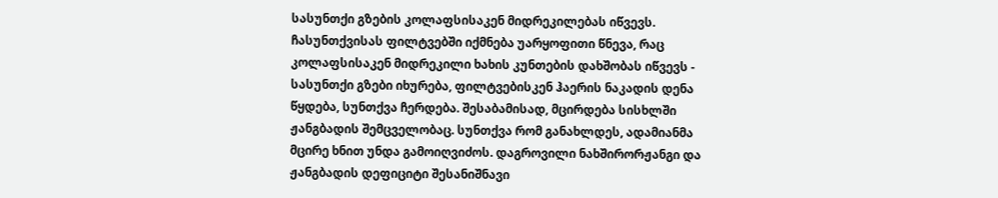სასუნთქი გზების კოლაფსისაკენ მიდრეკილებას იწვევს. ჩასუნთქვისას ფილტვებში იქმნება უარყოფითი წნევა, რაც კოლაფსისაკენ მიდრეკილი ხახის კუნთების დახშობას იწვევს - სასუნთქი გზები იხურება, ფილტვებისკენ ჰაერის ნაკადის დენა წყდება, სუნთქვა ჩერდება. შესაბამისად, მცირდება სისხლში ჟანგბადის შემცველობაც. სუნთქვა რომ განახლდეს, ადამიანმა მცირე ხნით უნდა გამოიღვიძოს. დაგროვილი ნახშირორჟანგი და ჟანგბადის დეფიციტი შესანიშნავი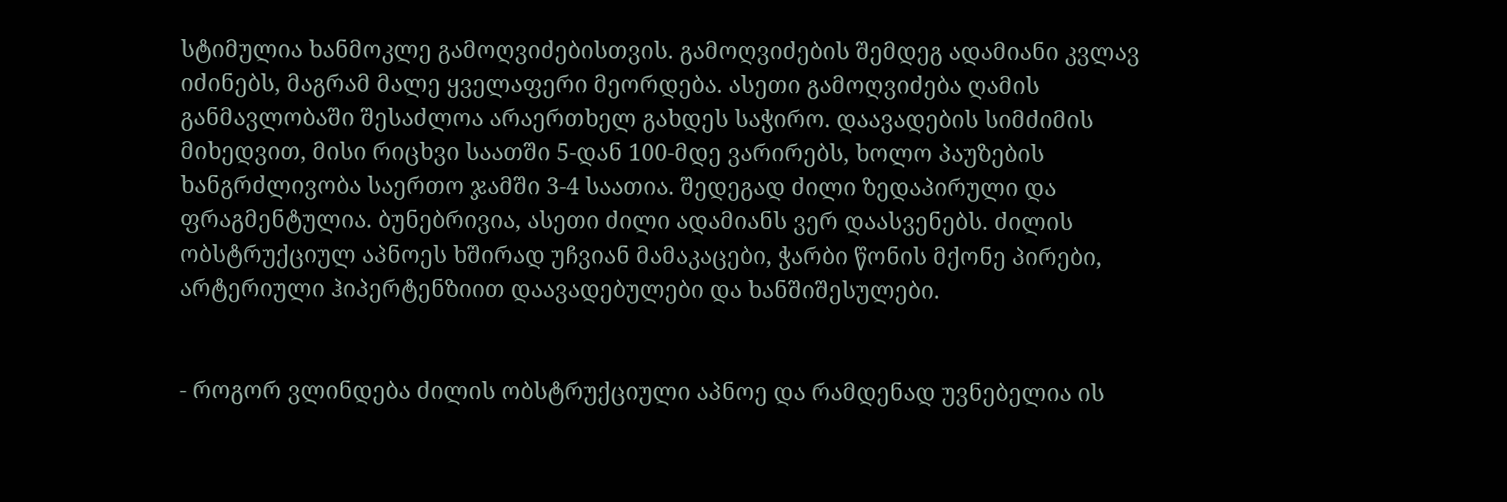სტიმულია ხანმოკლე გამოღვიძებისთვის. გამოღვიძების შემდეგ ადამიანი კვლავ იძინებს, მაგრამ მალე ყველაფერი მეორდება. ასეთი გამოღვიძება ღამის განმავლობაში შესაძლოა არაერთხელ გახდეს საჭირო. დაავადების სიმძიმის მიხედვით, მისი რიცხვი საათში 5-დან 100-მდე ვარირებს, ხოლო პაუზების ხანგრძლივობა საერთო ჯამში 3-4 საათია. შედეგად ძილი ზედაპირული და ფრაგმენტულია. ბუნებრივია, ასეთი ძილი ადამიანს ვერ დაასვენებს. ძილის ობსტრუქციულ აპნოეს ხშირად უჩვიან მამაკაცები, ჭარბი წონის მქონე პირები, არტერიული ჰიპერტენზიით დაავადებულები და ხანშიშესულები.


- როგორ ვლინდება ძილის ობსტრუქციული აპნოე და რამდენად უვნებელია ის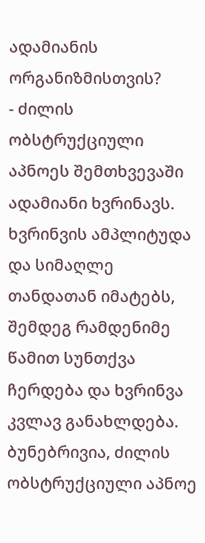ადამიანის ორგანიზმისთვის?
- ძილის ობსტრუქციული აპნოეს შემთხვევაში ადამიანი ხვრინავს. ხვრინვის ამპლიტუდა და სიმაღლე თანდათან იმატებს, შემდეგ რამდენიმე წამით სუნთქვა ჩერდება და ხვრინვა კვლავ განახლდება. ბუნებრივია, ძილის ობსტრუქციული აპნოე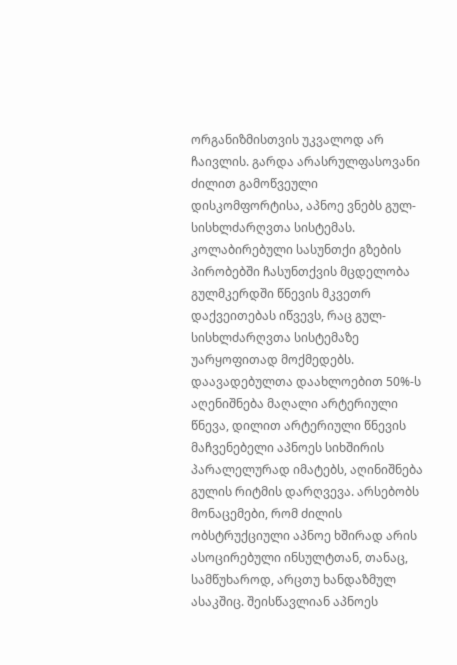ორგანიზმისთვის უკვალოდ არ ჩაივლის. გარდა არასრულფასოვანი ძილით გამოწვეული დისკომფორტისა, აპნოე ვნებს გულ-სისხლძარღვთა სისტემას. კოლაბირებული სასუნთქი გზების პირობებში ჩასუნთქვის მცდელობა გულმკერდში წნევის მკვეთრ დაქვეითებას იწვევს, რაც გულ-სისხლძარღვთა სისტემაზე უარყოფითად მოქმედებს. დაავადებულთა დაახლოებით 50%-ს აღენიშნება მაღალი არტერიული წნევა, დილით არტერიული წნევის მაჩვენებელი აპნოეს სიხშირის პარალელურად იმატებს, აღინიშნება გულის რიტმის დარღვევა. არსებობს მონაცემები, რომ ძილის ობსტრუქციული აპნოე ხშირად არის ასოცირებული ინსულტთან, თანაც, სამწუხაროდ, არცთუ ხანდაზმულ ასაკშიც. შეისწავლიან აპნოეს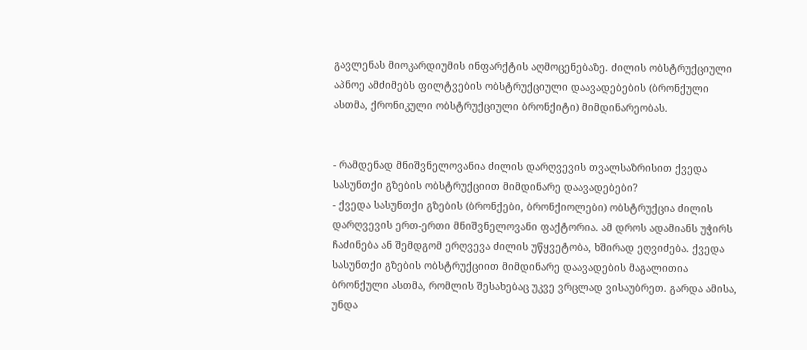გავლენას მიოკარდიუმის ინფარქტის აღმოცენებაზე. ძილის ობსტრუქციული აპნოე ამძიმებს ფილტვების ობსტრუქციული დაავადებების (ბრონქული ასთმა, ქრონიკული ობსტრუქციული ბრონქიტი) მიმდინარეობას.


- რამდენად მნიშვნელოვანია ძილის დარღვევის თვალსაზრისით ქვედა სასუნთქი გზების ობსტრუქციით მიმდინარე დაავადებები?
- ქვედა სასუნთქი გზების (ბრონქები, ბრონქიოლები) ობსტრუქცია ძილის დარღვევის ერთ-ერთი მნიშვნელოვანი ფაქტორია. ამ დროს ადამიანს უჭირს ჩაძინება ან შემდგომ ერღვევა ძილის უწყვეტობა, ხშირად ეღვიძება. ქვედა სასუნთქი გზების ობსტრუქციით მიმდინარე დაავადების მაგალითია ბრონქული ასთმა, რომლის შესახებაც უკვე ვრცლად ვისაუბრეთ. გარდა ამისა, უნდა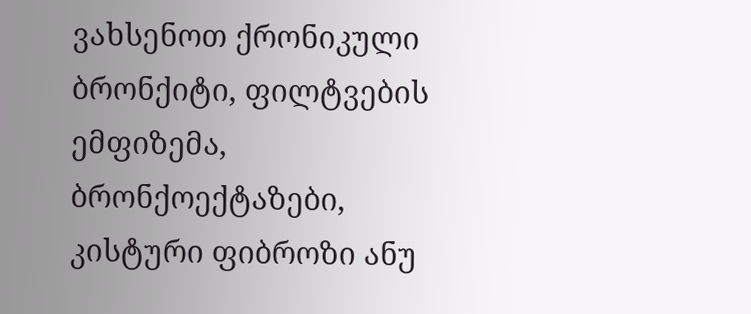ვახსენოთ ქრონიკული ბრონქიტი, ფილტვების ემფიზემა, ბრონქოექტაზები, კისტური ფიბროზი ანუ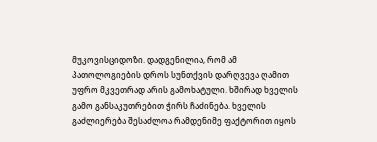მუკოვისციდოზი. დადგენილია, რომ ამ პათოლოგიების დროს სუნთქვის დარღვევა ღამით უფრო მკვეთრად არის გამოხატული. ხშირად ხველის გამო განსაკუთრებით ჭირს ჩაძინება. ხველის გაძლიერება შესაძლოა რამდენიმე ფაქტორით იყოს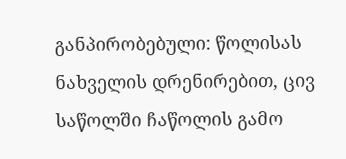განპირობებული: წოლისას ნახველის დრენირებით, ცივ საწოლში ჩაწოლის გამო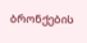ბრონქების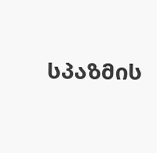სპაზმის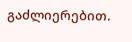გაძლიერებით.